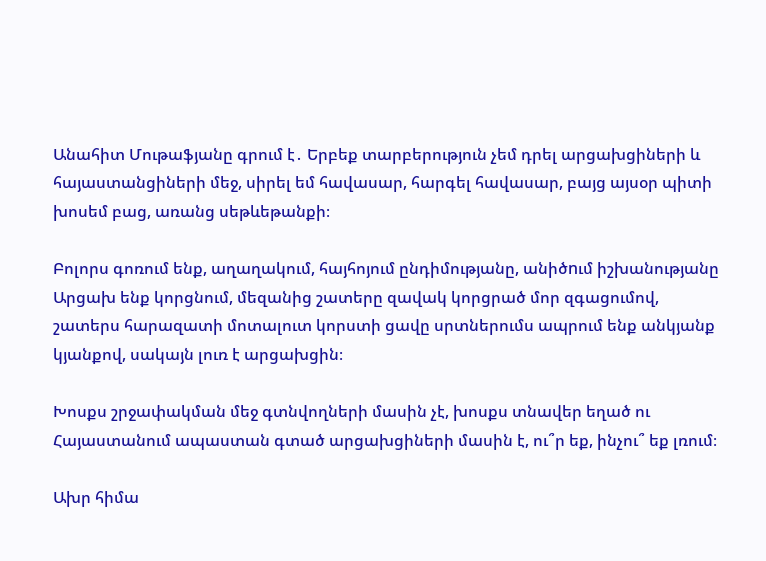Անահիտ Մութաֆյանը գրում է․ Երբեք տարբերություն չեմ դրել արցախցիների և հայաստանցիների մեջ, սիրել եմ հավասար, հարգել հավասար, բայց այսօր պիտի խոսեմ բաց, առանց սեթևեթանքի։

Բոլորս գոռում ենք, աղաղակում, հայհոյում ընդիմությանը, անիծnւմ իշխանությանը Արցախ ենք կորցնում, մեզանից շատերը զավակ կորցրած մոր զգացումով, շատերս հարազատի մոտալուտ կորստի ցավը սրտներումս ապրում ենք անկյանք կյանքով, սակայն լուռ է արցախցին։

Խոսքս շրջափակման մեջ գտնվողների մասին չէ, խոսքս տնավեր եղած ու Հայաստանում ապաստան գտած արցախցիների մասին է, ու՞ր եք, ինչու՞ եք լռում։

Ախր հիմա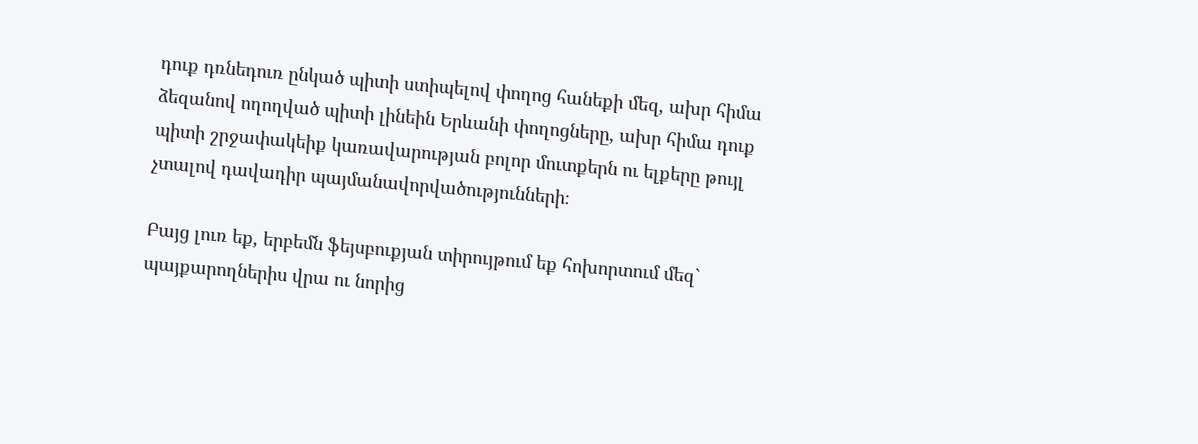դուք դռնեդուռ ընկած պիտի ստիպելով փողոց հանեքի մեզ, ախր հիմա ձեզանով ողողված պիտի լինեին Երևանի փողոցները, ախր հիմա դուք պիտի շրջափակեիք կառավարության բոլոր մուտքերն ու ելքերը թույլ չտալով դավադիր պայմանավորվածությունների։

Բայց լուռ եք, երբեմն ֆեյսբուքյան տիրույթում եք հոխորտում մեզ` պայքարողներիս վրա ու նորից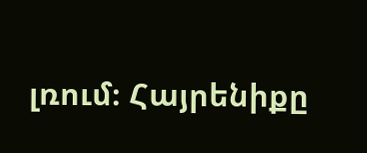լռում։ Հայրենիքը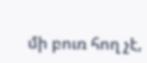մի բուռ հող չէ,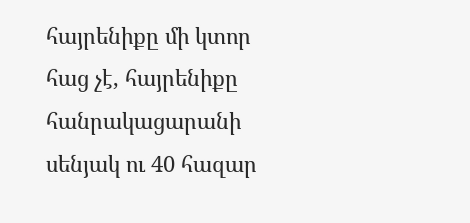հայրենիքը մի կտոր հաց չէ, հայրենիքը հանրակացարանի սենյակ ու 40 հազար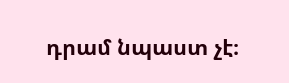դրամ նպաստ չէ։